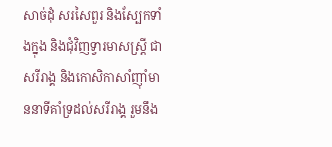សាច់ដុំ សរសៃពួរ និងស្បែកទាំងក្នុង និងជុំវិញទ្វារមាសស្ត្រី ជាសរីរាង្គ និងកោសិកាសាំញ៉ាំមាននាទីគាំទ្រដល់សរីរាង្គ រួមនឹង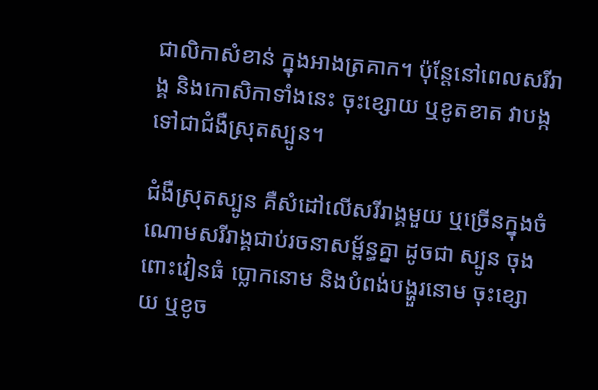ជាលិកាសំខាន់ ក្នុងអាងត្រគាក។ ប៉ុន្តែនៅពេលសរីរាង្គ និងកោសិកាទាំងនេះ ចុះខ្សោយ ឬខូតខាត វាបង្កទៅជាជំងឺស្រុតស្បូន។

ជំងឺស្រុតស្បូន គឺសំដៅលើសរីរាង្គមួយ ឬច្រើនក្នុងចំណោមសរីរាង្គជាប់រចនាសម្ព័ន្ធគ្នា ដូចជា ស្បូន ចុងពោះវៀនធំ ប្លោកនោម និងបំពង់បង្ហួរនោម ចុះខ្សោយ ឬខូច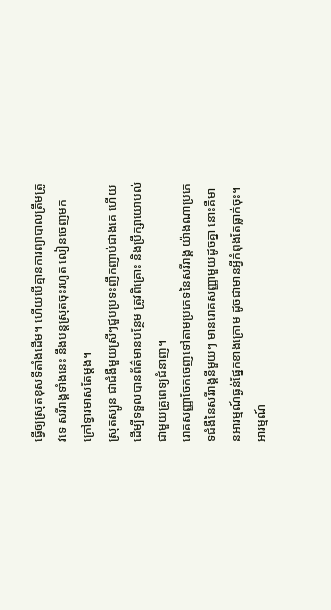ធ្វើឲ្យសុ្រតខុសទីតាំងដើម។ ហើយបើគ្មានការព្យាបាលត្រឹមត្រូវទេ សរីរាង្គទាំងនេះ នឹងបន្តស្រុតចុះរហូត លៀនចេញមកក្រៅទ្វារមាសតែម្តង។
ស្រុតស្បូន ជាជំងឺមួយស្រីៗជួបប្រទះញឹកញាប់ជាងគេ ហើយដើម្បីទទួលបានព័ត៌មានបន្ថែម ត្រូវពិគ្រោះ និងប្រឹក្សាយោបល់ជាមួយគ្រូពេទ្យជំនាញ។
រោគសញ្ញាចែកចេញទៅតាមប្រភេទនៃសរីរាង្គ យ៉ាងណាប្រភេទជំងឺនៃសរីរាង្គនីមួយៗ មានរោគសញ្ញាមួយដូចគ្នា នោះគឺមានអារម្មណ៍ធ្ងន់ផ្នែកខាងក្រោម ដូចជាមានអ្វីកំពុងតែធ្លាក់ចុះ។ អារម្មណ៍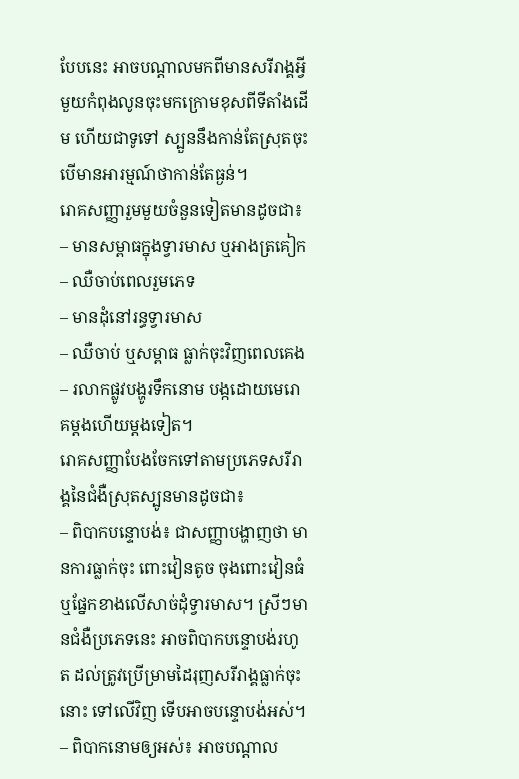បែបនេះ អាចបណ្តាលមកពីមានសរីរាង្គអ្វីមួយកំពុងលូនចុះមកក្រោមខុសពីទីតាំងដើម ហើយជាទូទៅ ស្បួននឹងកាន់តែស្រុតចុះ បើមានអារម្មណ៍ថាកាន់តែធ្ងន់។
រោគសញ្ញារួមមួយចំនួនទៀតមានដូចជា៖
– មានសម្ពាធក្នុងទ្វារមាស ឬអាងត្រគៀក
– ឈឺចាប់ពេលរួមភេទ
– មានដុំនៅរន្ធទ្វារមាស
– ឈឺចាប់ ឬសម្ពាធ ធ្លាក់ចុះវិញពេលគេង
– រលាកផ្លូវបង្ហូរទឹកនោម បង្កដោយមេរោគម្តងហើយម្តងទៀត។
រោគសញ្ញាបែងចែកទៅតាមប្រភេទសរីរាង្គនៃជំងឺស្រុតស្បូនមានដូចជា៖
– ពិបាកបន្ទោបង់៖ ជាសញ្ញាបង្ហាញថា មានការធ្លាក់ចុះ ពោះវៀនតូច ចុងពោះវៀនធំ ឬផ្នែកខាងលើសាច់ដុំទ្វារមាស។ ស្រីៗមានជំងឺប្រភេទនេះ អាចពិបាកបន្ទោបង់រហូត ដល់ត្រូវប្រើម្រាមដៃរុញសរីរាង្គធ្លាក់ចុះនោះ ទៅលើវិញ ទើបអាចបន្ទោបង់អស់។
– ពិបាកនោមឲ្យអស់៖ អាចបណ្តាល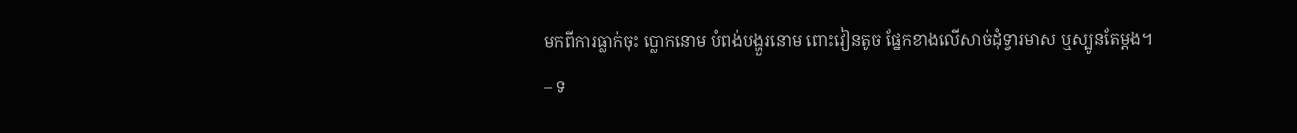មកពីការធ្លាក់ចុះ ប្លោកនោម បំពង់បង្ហួរនោម ពោះវៀនតូច ផ្នែកខាងលើសាច់ដុំទ្វារមាស ឬស្បូនតែម្តង។
– ទ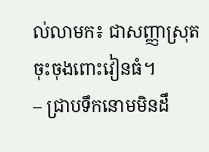ល់លាមក៖ ជាសញ្ញាស្រុតចុះចុងពោះវៀនធំ។
– ជ្រាបទឹកនោមមិនដឹ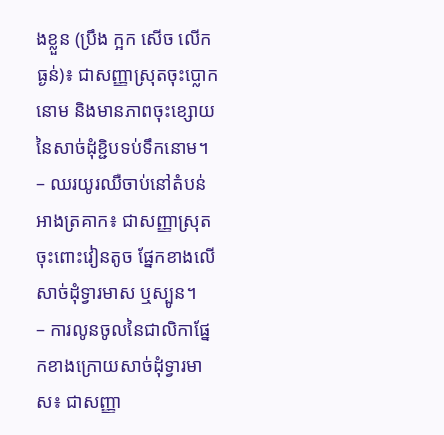ងខ្លួន (ប្រឹង ក្អក សើច លើកធ្ងន់)៖ ជាសញ្ញាស្រុតចុះប្លោកនោម និងមានភាពចុះខ្សោយនៃសាច់ដុំខ្ជិបទប់ទឹកនោម។
– ឈរយូរឈឺចាប់នៅតំបន់អាងត្រគាក៖ ជាសញ្ញាស្រុតចុះពោះវៀនតូច ផ្នែកខាងលើសាច់ដុំទ្វារមាស ឬស្បូន។
– ការលូនចូលនៃជាលិកាផ្នែកខាងក្រោយសាច់ដុំទ្វារមាស៖ ជាសញ្ញា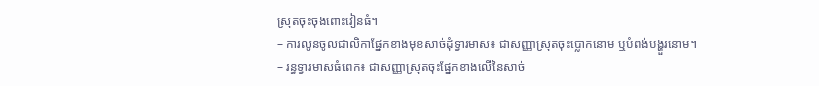ស្រុតចុះចុងពោះវៀនធំ។
– ការលូនចូលជាលិកាផ្នែកខាងមុខសាច់ដុំទ្វារមាស៖ ជាសញ្ញាស្រុតចុះប្លោកនោម ឬបំពង់បង្ហួរនោម។
– រន្ធទ្វារមាសធំពេក៖ ជាសញ្ញាស្រុតចុះផ្នែកខាងលើនៃសាច់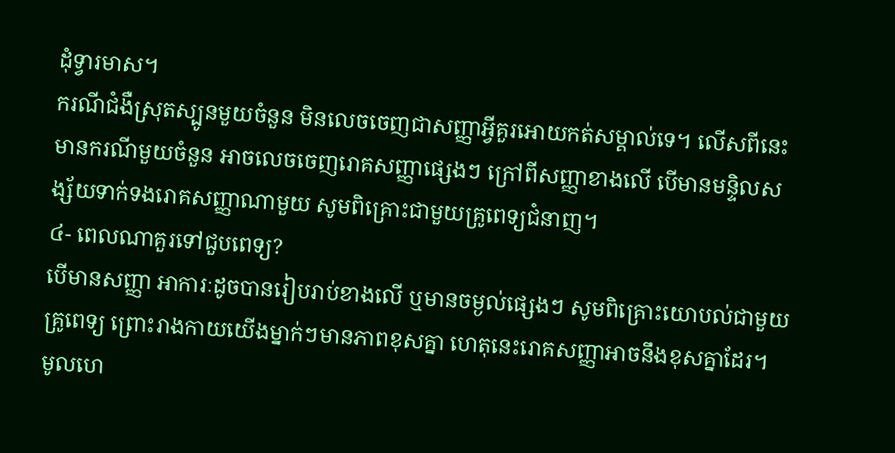ដុំទ្វារមាស។
ករណីជំងឺស្រុតស្បូនមួយចំនួន មិនលេចចេញជាសញ្ញាអ្វីគួរអោយកត់សម្គាល់ទេ។ លើសពីនេះ មានករណីមួយចំនួន អាចលេចចេញរោគសញ្ញាផ្សេងៗ ក្រៅពីសញ្ញាខាងលើ បើមានមន្ទិលសង្ស័យទាក់ទងរោគសញ្ញាណាមួយ សូមពិគ្រោះជាមួយគ្រូពេទ្យជំនាញ។
៤- ពេលណាគួរទៅជួបពេទ្យ?
បើមានសញ្ញា អាការៈដូចបានរៀបរាប់ខាងលើ ឬមានចម្ងល់ផ្សេងៗ សូមពិគ្រោះយោបល់ជាមួយគ្រូពេទ្យ ព្រោះរាងកាយយើងម្នាក់ៗមានភាពខុសគ្នា ហេតុនេះរោគសញ្ញាអាចនឹងខុសគ្នាដែរ។
មូលហេ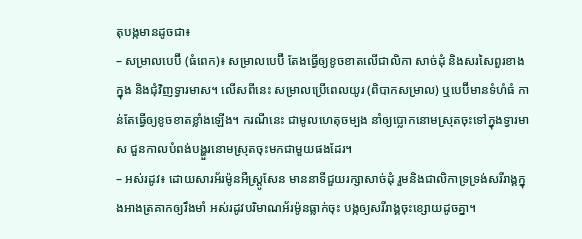តុបង្កមានដូចជា៖
– សម្រាលបេប៊ី (ធំពេក)៖ សម្រាលបេប៊ី តែងធ្វើឲ្យខូចខាតលើជាលិកា សាច់ដុំ និងសរសៃពួរខាងក្នុង និងជុំវិញទ្វារមាស។ លើសពីនេះ សម្រាលប្រើពេលយូរ (ពិបាកសម្រាល) ឬបេប៊ីមានទំហំធំ កាន់តែធ្វើឲ្យខូចខាតខ្លាំងឡើង។ ករណីនេះ ជាមូលហេតុចម្បង នាំឲ្យប្លោកនោមស្រុតចុះទៅក្នុងទ្វារមាស ជួនកាលបំពង់បង្ហួរនោមស្រុតចុះមកជាមួយផងដែរ។
– អស់រដូវ៖ ដោយសារអ័រម៉ូនអឺស្ត្រូសែន មាននាទីជួយរក្សាសាច់ដុំ រួមនិងជាលិកាទ្រទ្រង់សរីរាង្គក្នុងអាងត្រគាកឲ្យរឹងមាំ អស់រដូវបរិមាណអ័រម៉ូនធ្លាក់ចុះ បង្កឲ្យសរីរាង្គចុះខ្សោយដូចគ្នា។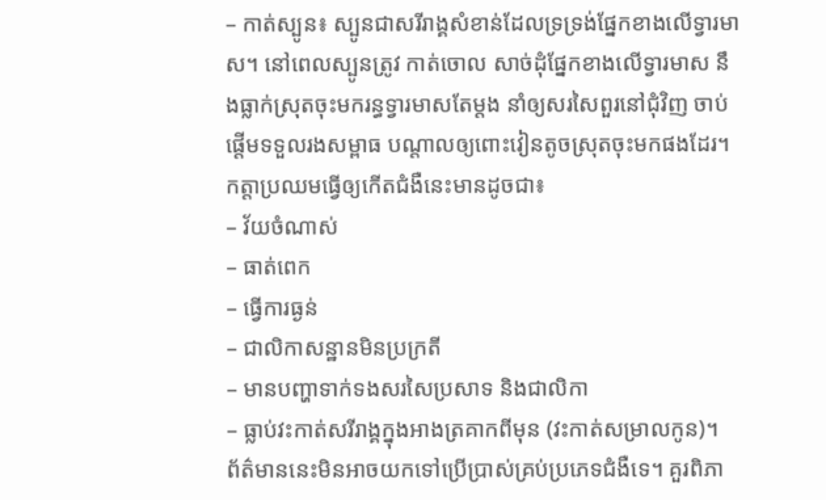– កាត់ស្បូន៖ ស្បូនជាសរីរាង្គសំខាន់ដែលទ្រទ្រង់ផ្នែកខាងលើទ្វារមាស។ នៅពេលស្បូនត្រូវ កាត់ចោល សាច់ដុំផ្នែកខាងលើទ្វារមាស នឹងធ្លាក់ស្រុតចុះមករន្ធទ្វារមាសតែម្តង នាំឲ្យសរសៃពួរនៅជុំវិញ ចាប់ផ្តើមទទួលរងសម្ពាធ បណ្តាលឲ្យពោះវៀនតូចស្រុតចុះមកផងដែរ។
កត្ដាប្រឈមធ្វើឲ្យកើតជំងឺនេះមានដូចជា៖
– វ័យចំណាស់
– ធាត់ពេក
– ធ្វើការធ្ងន់
– ជាលិកាសន្ឋានមិនប្រក្រតី
– មានបញ្ហាទាក់ទងសរសៃប្រសាទ និងជាលិកា
– ធ្លាប់វះកាត់សរីរាង្គក្នុងអាងត្រគាកពីមុន (វះកាត់សម្រាលកូន)។
ព័ត៌មាននេះមិនអាចយកទៅប្រើប្រាស់គ្រប់ប្រភេទជំងឺទេ។ គួរពិភា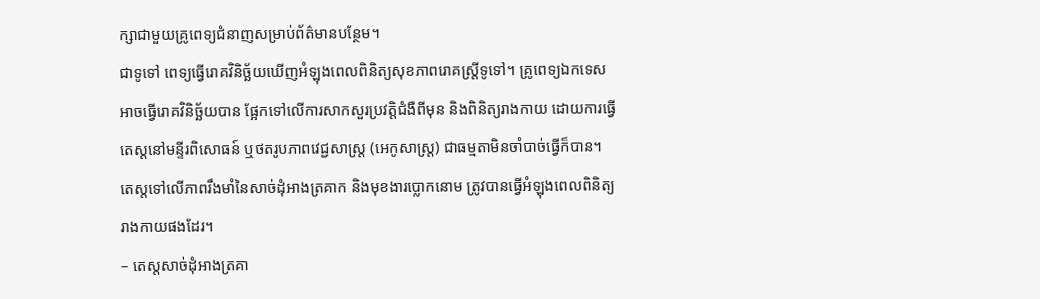ក្សាជាមួយគ្រូពេទ្យជំនាញសម្រាប់ព័ត៌មានបន្ថែម។
ជាទូទៅ ពេទ្យធ្វើរោគវិនិច្ឆ័យឃើញអំឡុងពេលពិនិត្យសុខភាពរោគស្ត្រីទូទៅ។ គ្រូពេទ្យឯកទេស អាចធ្វើរោគវិនិច្ឆ័យបាន ផ្អែកទៅលើការសាកសួរប្រវត្តិជំងឺពីមុន និងពិនិត្យរាងកាយ ដោយការធ្វើតេស្តនៅមន្ទីរពិសោធន៍ ឬថតរូបភាពវេជ្ជសាស្ត្រ (អេកូសាស្ត្រ) ជាធម្មតាមិនចាំបាច់ធ្វើក៏បាន។
តេស្តទៅលើភាពរឹងមាំនៃសាច់ដុំអាងត្រគាក និងមុខងារប្លោកនោម ត្រូវបានធ្វើអំឡុងពេលពិនិត្យរាងកាយផងដែរ។
– តេស្តសាច់ដុំអាងត្រគា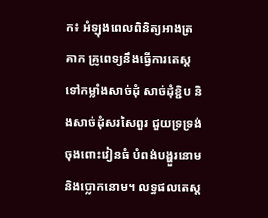ក៖ អំឡុងពេលពិនិត្យអាងត្រគាក គ្រូពេទ្យនឹងធ្វើការតេស្តទៅកម្លាំងសាច់ដុំ សាច់ដុំខ្ជិប និងសាច់ដុំសរសៃពួរ ជួយទ្រទ្រង់ចុងពោះវៀនធំ បំពង់បង្ហួរនោម និងប្លោកនោម។ លទ្ធផលតេស្ត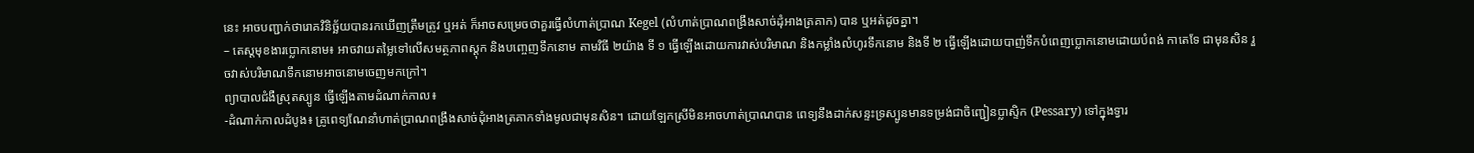នេះ អាចបញ្ជាក់ថារោគវិនិច្ឆ័យបានរកឃើញត្រឹមត្រូវ ឬអត់ ក៏អាចសម្រេចថាគួរធ្វើលំហាត់ប្រាណ Kegel (លំហាត់ប្រាណពង្រឹងសាច់ដុំអាងត្រគាក) បាន ឬអត់ដូចគ្នា។
– តេស្តមុខងារប្លោកនោម៖ អាចវាយតម្លៃទៅលើសមត្ថភាពស្តុក និងបញ្ចេញទឹកនោម តាមវិធី ២យ៉ាង ទី ១ ធ្វើឡើងដោយការវាស់បរិមាណ និងកម្លាំងលំហូរទឹកនោម និងទី ២ ធ្វើឡើងដោយបាញ់ទឹកបំពេញប្លោកនោមដោយបំពង់ កាតេទែ ជាមុនសិន រួចវាស់បរិមាណទឹកនោមអាចនោមចេញមកក្រៅ។
ព្យាបាលជំងឺស្រុតស្បូន ធ្វើឡើងតាមដំណាក់កាល៖
-ដំណាក់កាលដំបូង៖ គ្រូពេទ្យណែនាំហាត់ប្រាណពង្រឹងសាច់ដុំអាងត្រគាកទាំងមូលជាមុនសិន។ ដោយឡែកស្រីមិនអាចហាត់ប្រាណបាន ពេទ្យនឹងដាក់សន្ទះទ្រស្បូនមានទម្រង់ជាចិញ្ជៀនប្លាស្ទិក (Pessary) ទៅក្នុងទ្វារ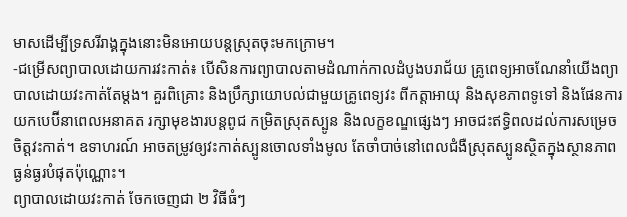មាសដើម្បីទ្រសរីរាង្គក្នុងនោះមិនអោយបន្តស្រុតចុះមកក្រោម។
-ជម្រើសព្យាបាលដោយការវះកាត់៖ បើសិនការព្យាបាលតាមដំណាក់កាលដំបូងបរាជ័យ គ្រូពេទ្យអាចណែនាំយើងព្យាបាលដោយវះកាត់តែម្តង។ គួរពិគ្រោះ និងប្រឹក្សាយោបល់ជាមួយគ្រូពេទ្យវះ ពីកត្តាអាយុ និងសុខភាពទូទៅ និងផែនការយកបេប៊ីនាពេលអនាគត រក្សាមុខងារបន្តពូជ កម្រិតស្រុតស្បូន និងលក្ខខណ្ឌផ្សេងៗ អាចជះឥទ្ធិពលដល់ការសម្រេចចិត្តវះកាត់។ ឧទាហរណ៍ អាចតម្រូវឲ្យវះកាត់ស្បូនចោលទាំងមូល តែចាំបាច់នៅពេលជំងឺស្រុតស្បូនស្ថិតក្នុងស្ថានភាពធ្ងន់ធ្ងរបំផុតប៉ុណ្ណោះ។
ព្យាបាលដោយវះកាត់ ចែកចេញជា ២ វិធីធំៗ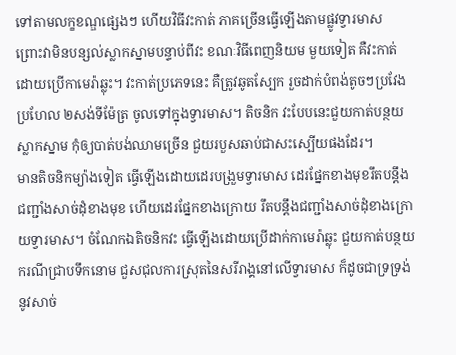ទៅតាមលក្ខខណ្ឌផ្សេងៗ ហើយវិធីវះកាត់ ភាគច្រើនធ្វើឡើងតាមផ្លូវទ្វារមាស ព្រោះវាមិនបន្សល់ស្លាកស្នាមបន្ទាប់ពីវះ ខណៈវិធីពេញនិយម មួយទៀត គឺវះកាត់ដោយប្រើកាមេរ៉ាឆ្លុះ។ វះកាត់ប្រភេទនេះ គឺត្រូវឆូតស្បែក រួចដាក់បំពង់តូចៗប្រវែងប្រហែល ២សង់ទីម៉ែត្រ ចូលទៅក្នុងទ្វារមាស។ តិចនិក វះបែបនេះជួយកាត់បន្ថយស្លាកស្នាម កុំឲ្យបាត់បង់ឈាមច្រើន ជួយរបួសឆាប់ជាសះស្បើយផងដែរ។
មានតិចនិកម្យ៉ាងទៀត ធ្វើឡើងដោយដេរបង្រួមទ្វារមាស ដេរផ្នែកខាងមុខរឹតបន្តឹងជញ្ជាំងសាច់ដុំខាងមុខ ហើយដេរផ្នែកខាងក្រោយ រឹតបន្តឹងជញ្ជាំងសាច់ដុំខាងក្រោយទ្វារមាស។ ចំណែកឯតិចនិកវះ ធ្វើឡើងដោយប្រើដាក់កាមេរ៉ាឆ្លុះ ជួយកាត់បន្ថយករណីជ្រាបទឹកនោម ជួសជុលការស្រុតនៃសរីរាង្គនៅលើទ្វារមាស ក៏ដូចជាទ្រទ្រង់នូវសាច់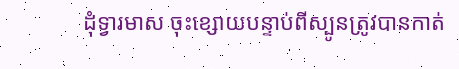ដុំទ្វារមាស ចុះខ្សោយបន្ទាប់ពីស្បូនត្រូវបានកាត់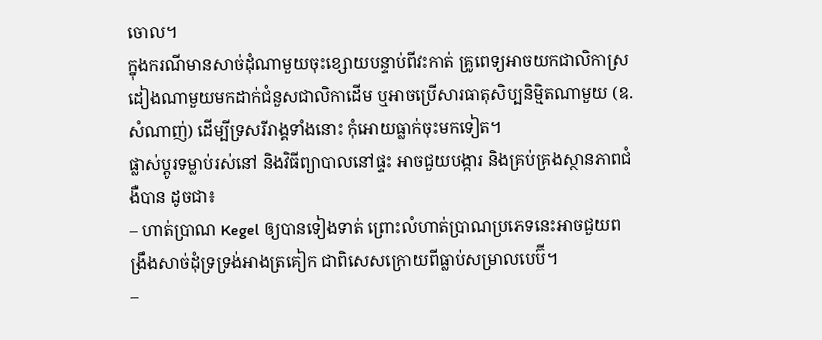ចោល។
ក្នុងករណីមានសាច់ដុំណាមួយចុះខ្សោយបន្ទាប់ពីវះកាត់ គ្រូពេទ្យអាចយកជាលិកាស្រដៀងណាមួយមកដាក់ជំនួសជាលិកាដើម ឬអាចប្រើសារធាតុសិប្បនិម្មិតណាមួយ (ឧ. សំណាញ់) ដើម្បីទ្រសរីរាង្គទាំងនោះ កុំអោយធ្លាក់ចុះមកទៀត។
ផ្លាស់ប្តូរទម្លាប់រស់នៅ និងវិធីព្យាបាលនៅផ្ទះ អាចជួយបង្ការ និងគ្រប់គ្រងស្ថានភាពជំងឺបាន ដូចជា៖
– ហាត់ប្រាណ Kegel ឲ្យបានទៀងទាត់ ព្រោះលំហាត់ប្រាណប្រភេទនេះអាចជួយពង្រឹងសាច់ដុំទ្រទ្រង់អាងត្រគៀក ជាពិសេសក្រោយពីធ្លាប់សម្រាលបេប៊ី។
–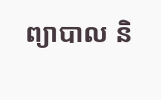ព្យាបាល និ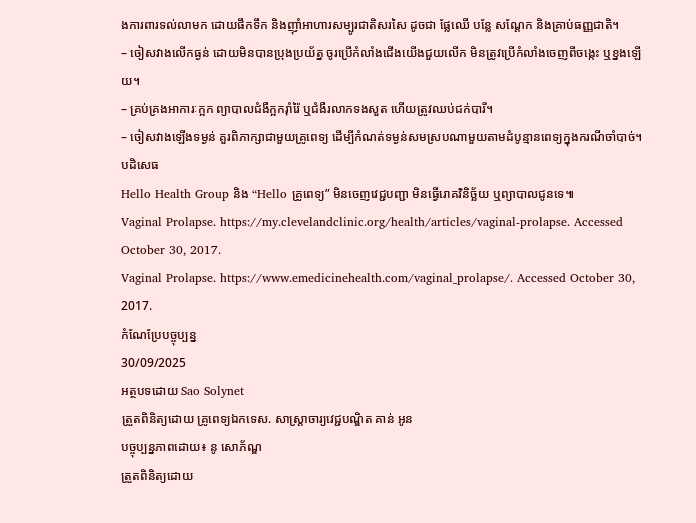ងការពារទល់លាមក ដោយផឹកទឹក និងញ៉ាំអាហារសម្បូរជាតិសរសៃ ដូចជា ផ្លែឈើ បន្លែ សណ្តែក និងគ្រាប់ធញ្ញជាតិ។
– ចៀសវាងលើកធ្ងន់ ដោយមិនបានប្រុងប្រយ័ត្ន ចូរប្រើកំលាំងជើងយើងជួយលើក មិនត្រូវប្រើកំលាំងចេញពីចង្កេះ ឬខ្នងឡើយ។
– គ្រប់គ្រងអាការៈក្អក ព្យាបាលជំងឺក្អករ៉ាំរ៉ៃ ឬជំងឺរលាកទងសួត ហើយត្រូវឈប់ជក់បារី។
– ចៀសវាងឡើងទម្ងន់ គួរពិភាក្សាជាមួយគ្រូពេទ្យ ដើម្បីកំណត់ទម្ងន់សមស្របណាមួយតាមដំបូន្មានពេទ្យក្នុងករណីចាំបាច់។
បដិសេធ
Hello Health Group និង “Hello គ្រូពេទ្យ” មិនចេញវេជ្ជបញ្ជា មិនធ្វើរោគវិនិច្ឆ័យ ឬព្យាបាលជូនទេ៕
Vaginal Prolapse. https://my.clevelandclinic.org/health/articles/vaginal-prolapse. Accessed October 30, 2017.
Vaginal Prolapse. https://www.emedicinehealth.com/vaginal_prolapse/. Accessed October 30, 2017.
កំណែប្រែបច្ចុប្បន្ន
30/09/2025
អត្ថបទដោយ Sao Solynet
ត្រួតពិនិត្យដោយ គ្រូពេទ្យឯកទេស. សាស្ត្រាចារ្យវេជ្ជបណ្ឌិត គាន់ អូន
បច្ចុប្បន្នភាពដោយ៖ នូ សោភ័ណ្ឌ
ត្រួតពិនិត្យដោយ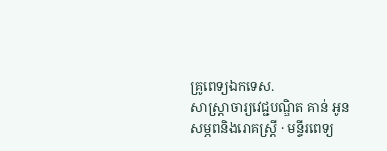គ្រូពេទ្យឯកទេស.
សាស្ត្រាចារ្យវេជ្ជបណ្ឌិត គាន់ អូន
សម្ភពនិងរោគស្រ្តី · មន្ទីរពេទ្យ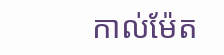កាល់ម៉ែត